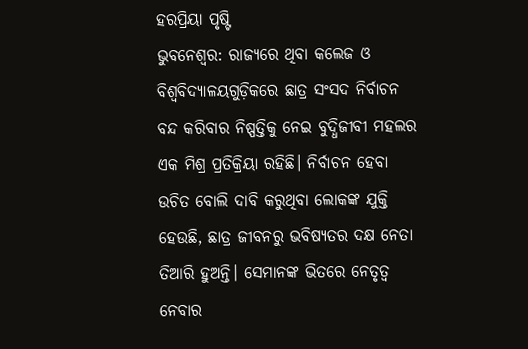ହରପ୍ରିୟା ପୃଷ୍ଟି
ଭୁବନେଶ୍ବର: ରାଜ୍ୟରେ ଥିବା କଲେଜ ଓ ବିଶ୍ବବିଦ୍ୟାଳୟଗୁଡ଼ିକରେ ଛାତ୍ର ସଂସଦ ନିର୍ବାଚନ ବନ୍ଦ କରିବାର ନିଷ୍ପତ୍ତିକୁ ନେଇ ବୁଦ୍ଧିଜୀବୀ ମହଲର ଏକ ମିଶ୍ର ପ୍ରତିକ୍ରିୟା ରହିଛି। ନିର୍ବାଚନ ହେବା ଉଚିତ ବୋଲି ଦାବି କରୁଥିବା ଲୋକଙ୍କ ଯୁକ୍ତି ହେଉଛି, ଛାତ୍ର ଜୀବନରୁ ଭବିଷ୍ୟତର ଦକ୍ଷ ନେତା ତିଆରି ହୁଅନ୍ତି। ସେମାନଙ୍କ ଭିତରେ ନେତୃତ୍ବ ନେବାର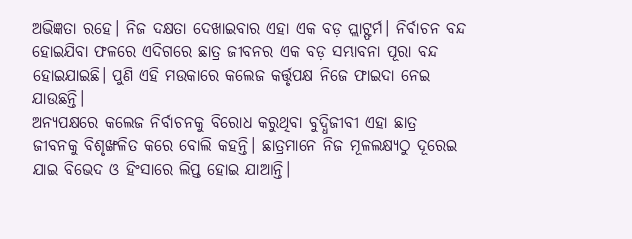ଅଭିଜ୍ଞତା ରହେ। ନିଜ ଦକ୍ଷତା ଦେଖାଇବାର ଏହା ଏକ ବଡ଼ ପ୍ଲାଟ୍ଫର୍ମ। ନିର୍ବାଚନ ବନ୍ଦ ହୋଇଯିବା ଫଳରେ ଏଦିଗରେ ଛାତ୍ର ଜୀବନର ଏକ ବଡ଼ ସମ୍ଭାବନା ପୂରା ବନ୍ଦ ହୋଇଯାଇଛି। ପୁଣି ଏହି ମଉକାରେ କଲେଜ କର୍ତ୍ତୃପକ୍ଷ ନିଜେ ଫାଇଦା ନେଇ ଯାଉଛନ୍ତି।
ଅନ୍ୟପକ୍ଷରେ କଲେଜ ନିର୍ବାଚନକୁ ବିରୋଧ କରୁଥିବା ବୁଦ୍ଧିଜୀବୀ ଏହା ଛାତ୍ର ଜୀବନକୁ ବିଶୃଙ୍ଖଳିତ କରେ ବୋଲି କହନ୍ତି। ଛାତ୍ରମାନେ ନିଜ ମୂଳଲକ୍ଷ୍ୟଠୁ ଦୂରେଇ ଯାଇ ବିଭେଦ ଓ ହିଂସାରେ ଲିପ୍ତ ହୋଇ ଯାଆନ୍ତି।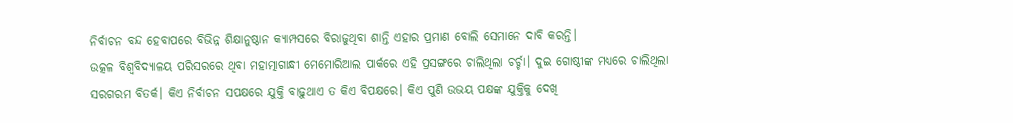ନିର୍ବାଚନ ବନ୍ଦ ହେବାପରେ ବିଭିନ୍ନ ଶିକ୍ଷାନୁଷ୍ଠାନ କ୍ୟାମ୍ପସରେ ବିରାଜୁଥିବା ଶାନ୍ତି ଏହାର ପ୍ରମାଣ ବୋଲି ସେମାନେ ଦାବି କରନ୍ତି।
ଉତ୍କଳ ବିଶ୍ବବିଦ୍ୟାଳୟ ପରିସରରେ ଥିବା ମହାତ୍ମାଗାନ୍ଧୀ ମେମୋରିଆଲ ପାର୍କରେ ଏହି ପ୍ରସଙ୍ଗରେ ଚାଲିଥିଲା ଚର୍ଚ୍ଚା। ଦୁଇ ଗୋଷ୍ଠୀଙ୍କ ମଧ୍ୟରେ ଚାଲିଥିଲା ସରଗରମ ବିତର୍କ। କିଏ ନିର୍ବାଚନ ସପକ୍ଷରେ ଯୁକ୍ତି ବାଢ଼ୁଥାଏ ତ କିଏ ବିପକ୍ଷରେ। କିଏ ପୁଣି ଉଭୟ ପକ୍ଷଙ୍କ ଯୁକ୍ତିକୁ ଦେଖି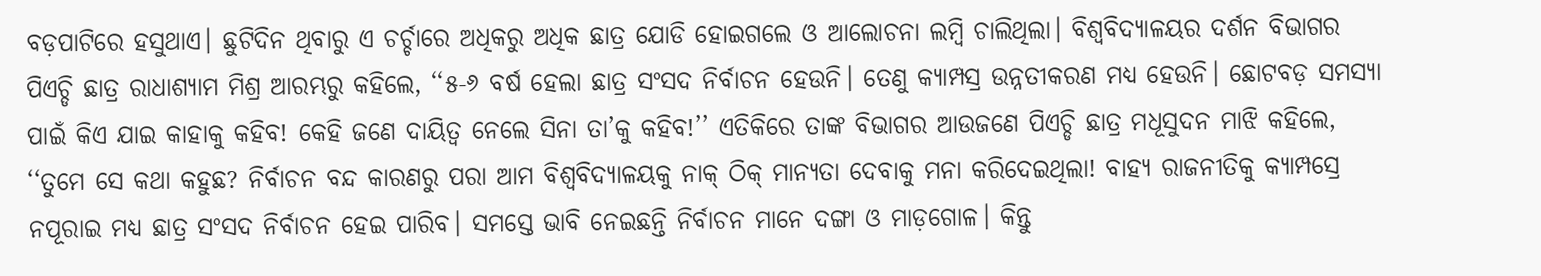ବଡ଼ପାଟିରେ ହସୁଥାଏ। ଛୁଟିଦିନ ଥିବାରୁ ଏ ଚର୍ଚ୍ଚାରେ ଅଧିକରୁ ଅଧିକ ଛାତ୍ର ଯୋଡି ହୋଇଗଲେ ଓ ଆଲୋଚନା ଲମ୍ବି ଚାଲିଥିଲା। ବିଶ୍ବବିଦ୍ୟାଳୟର ଦର୍ଶନ ବିଭାଗର ପିଏଚ୍ଡି ଛାତ୍ର ରାଧାଶ୍ୟାମ ମିଶ୍ର ଆରମ୍ଭରୁ କହିଲେ, ‘‘୫-୬ ବର୍ଷ ହେଲା ଛାତ୍ର ସଂସଦ ନିର୍ବାଚନ ହେଉନି। ତେଣୁ କ୍ୟାମ୍ପସ୍ର ଉନ୍ନତୀକରଣ ମଧ୍ୟ ହେଉନି। ଛୋଟବଡ଼ ସମସ୍ୟା ପାଇଁ କିଏ ଯାଇ କାହାକୁ କହିବ! କେହି ଜଣେ ଦାୟିତ୍ବ ନେଲେ ସିନା ତା’କୁ କହିବ!’’ ଏତିକିରେ ତାଙ୍କ ବିଭାଗର ଆଉଜଣେ ପିଏଚ୍ଡି ଛାତ୍ର ମଧୂସୁଦନ ମାଝି କହିଲେ, ‘‘ତୁମେ ସେ କଥା କହୁଛ? ନିର୍ବାଚନ ବନ୍ଦ କାରଣରୁ ପରା ଆମ ବିଶ୍ବବିଦ୍ୟାଳୟକୁ ନାକ୍ ଠିକ୍ ମାନ୍ୟତା ଦେବାକୁ ମନା କରିଦେଇଥିଲା! ବାହ୍ୟ ରାଜନୀତିକୁ କ୍ୟାମ୍ପସ୍ରେ ନପୂରାଇ ମଧ୍ୟ ଛାତ୍ର ସଂସଦ ନିର୍ବାଚନ ହେଇ ପାରିବ। ସମସ୍ତେ ଭାବି ନେଇଛନ୍ତି ନିର୍ବାଚନ ମାନେ ଦଙ୍ଗା ଓ ମାଡ଼ଗୋଳ। କିନ୍ତୁ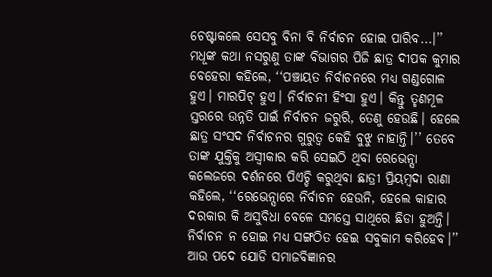ଚେଷ୍ଟାକଲେ ସେସବୁ ବିନା ବି ନିର୍ବାଚନ ହୋଇ ପାରିବ...।’’ ମଧୂଙ୍କ କଥା ନସରୁଣୁ ତାଙ୍କ ବିଭାଗର ପିଜି ଛାତ୍ର ଦୀପକ କୁମାର ବେହେରା କହିଲେ, ‘‘ପଞ୍ଚାୟତ ନିର୍ବାଚନରେ ମଧ୍ୟ ଗଣ୍ଡଗୋଳ ହୁଏ। ମାରପିଟ୍ ହୁଏ। ନିର୍ବାଚନୀ ହିଂସା ହୁଏ। କିନ୍ତୁ ତୃଣମୂଳ ସ୍ତରରେ ଉନ୍ନତି ପାଇଁ ନିର୍ବାଚନ ଜରୁରି, ତେଣୁ ହେଉଛି। ହେଲେ ଛାତ୍ର ସଂସଦ ନିର୍ବାଚନର ଗୁରୁତ୍ବ କେହି ବୁଝୁ ନାହାନ୍ତି।’’ ତେବେ ତାଙ୍କ ଯୁକ୍ତିକୁ ଅସ୍ବୀକାର କରି ସେଇଠି ଥିବା ରେଭେନ୍ସା କଲେଜରେ ଦର୍ଶନରେ ପିଏଚ୍ଡି କରୁଥିବା ଛାତ୍ରୀ ପ୍ରିୟମ୍ବଦା ରାଣା କହିଲେ, ‘‘ରେଭେନ୍ସାରେ ନିର୍ବାଚନ ହେଉନି, ହେଲେ କାହାର ଦରକାର କି ଅସୁବିଧା ବେଳେ ସମସ୍ତେ ସାଥିରେ ଛିଡା ହୁଅନ୍ତି। ନିର୍ବାଚନ ନ ହୋଇ ମଧ୍ୟ ସଙ୍ଗଠିତ ହେଇ ସବୁକାମ କରିହେବ।’’
ଆଉ ପଦେ ଯୋଡି ସମାଜବିଜ୍ଞାନର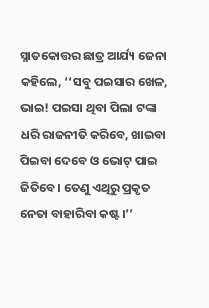ସ୍ନାତକୋତ୍ତର ଛାତ୍ର ଆର୍ଯ୍ୟ ଜେନା କହିଲେ, ‘‘ସବୁ ପଇସାର ଖେଳ, ଭାଇ! ପଇସା ଥିବା ପିଲା ଟଙ୍କା ଧରି ରାଜନୀତି କରିବେ, ଖାଇବା ପିଇବା ଦେବେ ଓ ଭୋଟ୍ ପାଇ ଜିତିବେ। ତେଣୁ ଏଥିରୁ ପ୍ରକୃତ ନେତା ବାହାରିବା କଷ୍ଟ।’’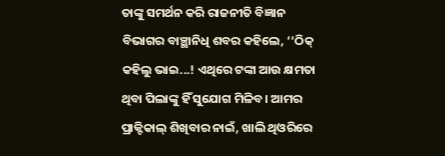ତାଙ୍କୁ ସମର୍ଥନ କରି ରାଜନୀତି ବିଜ୍ଞାନ ବିଭାଗର ବାଞ୍ଛାନିଧି ଶବର କହିଲେ, ‘‘ଠିକ୍ କହିଲୁ ଭାଇ...! ଏଥିରେ ଟଙ୍କା ଆଉ କ୍ଷମତା ଥିବା ପିଲାଙ୍କୁ ହିଁ ସୁଯୋଗ ମିଳିବ। ଆମର ପ୍ରାକ୍ଟିକାଲ୍ ଶିଖିବାର ନାଇଁ, ଖାଲି ଥିଓରିରେ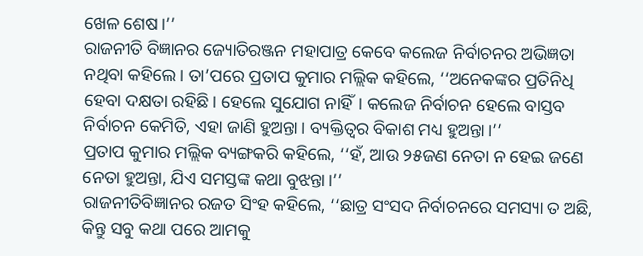ଖେଳ ଶେଷ।’’
ରାଜନୀତି ବିଜ୍ଞାନର ଜ୍ୟୋତିରଞ୍ଜନ ମହାପାତ୍ର କେବେ କଲେଜ ନିର୍ବାଚନର ଅଭିଜ୍ଞତା ନଥିବା କହିଲେ। ତା’ପରେ ପ୍ରତାପ କୁମାର ମଲ୍ଲିକ କହିଲେ, ‘‘ଅନେକଙ୍କର ପ୍ରତିନିଧି ହେବା ଦକ୍ଷତା ରହିଛି। ହେଲେ ସୁଯୋଗ ନାହିଁ। କଲେଜ ନିର୍ବାଚନ ହେଲେ ବାସ୍ତବ ନିର୍ବାଚନ କେମିତି, ଏହା ଜାଣି ହୁଅନ୍ତା। ବ୍ୟକ୍ତିତ୍ବର ବିକାଶ ମଧ୍ୟ ହୁଅନ୍ତା।’’
ପ୍ରତାପ କୁମାର ମଲ୍ଲିକ ବ୍ୟଙ୍ଗକରି କହିଲେ, ‘‘ହଁ, ଆଉ ୨୫ଜଣ ନେତା ନ ହେଇ ଜଣେ ନେତା ହୁଅନ୍ତା, ଯିଏ ସମସ୍ତଙ୍କ କଥା ବୁଝନ୍ତା।’’
ରାଜନୀତିବିଜ୍ଞାନର ରଜତ ସିଂହ କହିଲେ, ‘‘ଛାତ୍ର ସଂସଦ ନିର୍ବାଚନରେ ସମସ୍ୟା ତ ଅଛି, କିନ୍ତୁ ସବୁ କଥା ପରେ ଆମକୁ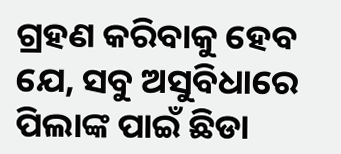ଗ୍ରହଣ କରିବାକୁ ହେବ ଯେ, ସବୁ ଅସୁବିଧାରେ ପିଲାଙ୍କ ପାଇଁ ଛିଡା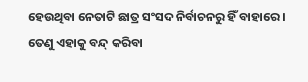ହେଉଥିବା ନେତାଟି ଛାତ୍ର ସଂସଦ ନିର୍ବାଚନରୁ ହିଁ ବାହାରେ। ତେଣୁ ଏହାକୁ ବନ୍ଦ୍ କରିବା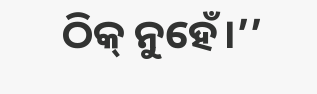ଠିକ୍ ନୁହେଁ।’’